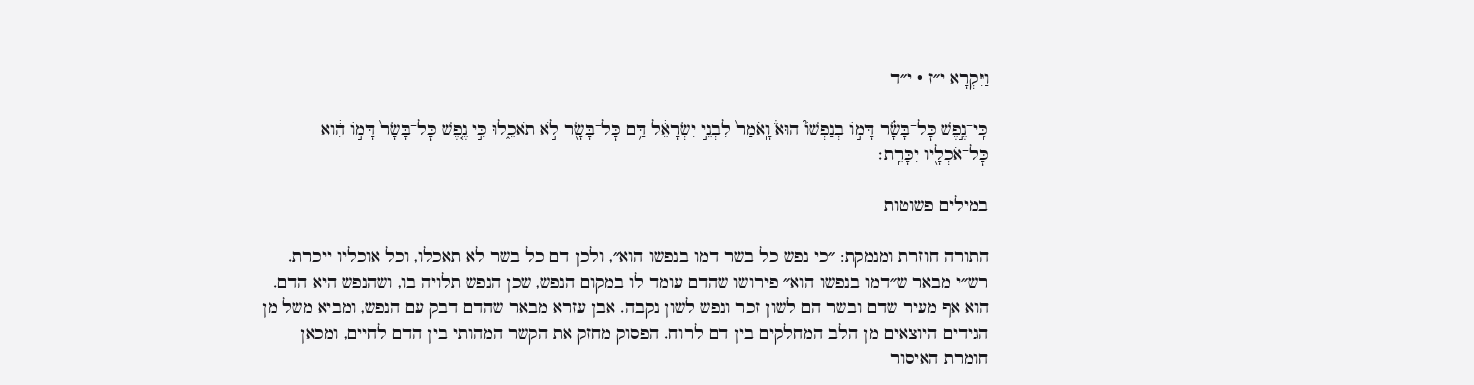וַיִּקְרָא י״ז · י״ד

כִּֽי־נֶ֣פֶשׁ כׇּל־בָּשָׂ֗ר דָּמ֣וֹ בְנַפְשׁוֹ֮ הוּא֒ וָֽאֹמַר֙ לִבְנֵ֣י יִשְׂרָאֵ֔ל דַּ֥ם כׇּל־בָּשָׂ֖ר לֹ֣א תֹאכֵ֑לוּ כִּ֣י נֶ֤פֶשׁ כׇּל־בָּשָׂר֙ דָּמ֣וֹ הִ֔וא כׇּל־אֹכְלָ֖יו יִכָּרֵֽת׃

במילים פשוטות

התורה חוזרת ומנמקת: ״כי נפש כל בשר דמו בנפשו הוא״, ולכן דם כל בשר לא תאכלו, וכל אוכליו ייכרת. רש״י מבאר ש״דמו בנפשו הוא״ פירושו שהדם עומד לו במקום הנפש, שכן הנפש תלויה בו, ושהנפש היא הדם. הוא אף מעיר שדם ובשר הם לשון זכר ונפש לשון נקבה. אבן עזרא מבאר שהדם דבק עם הנפש, ומביא משל מן הגידים היוצאים מן הלב המחלקים בין דם לרוח. הפסוק מחזק את הקשר המהותי בין הדם לחיים, ומכאן חומרת האיסור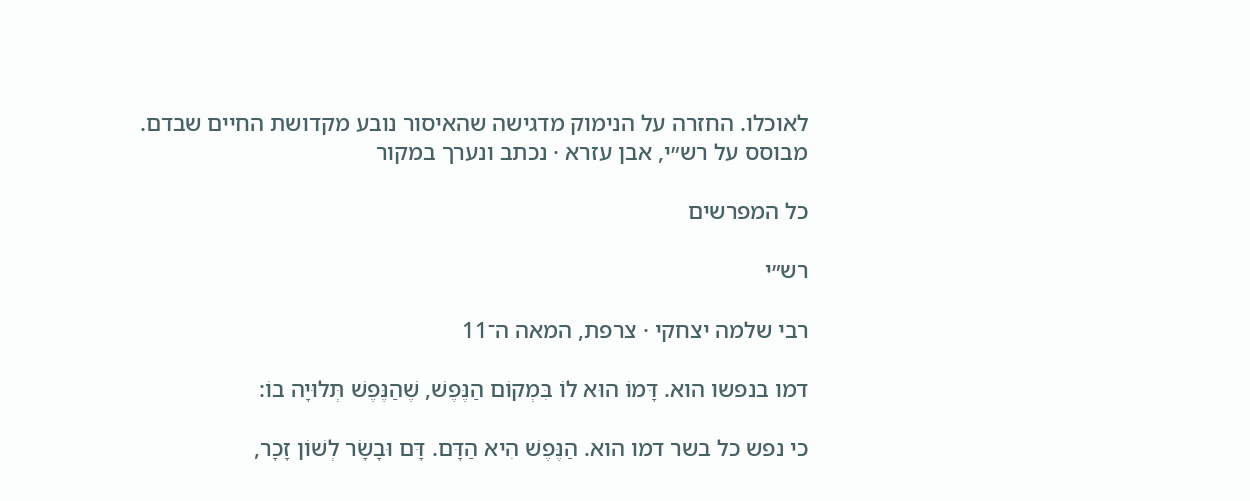לאוכלו. החזרה על הנימוק מדגישה שהאיסור נובע מקדושת החיים שבדם.
מבוסס על רש״י, אבן עזרא · נכתב ונערך במקור

כל המפרשים

רש״י

רבי שלמה יצחקי · צרפת, המאה ה־11

דמו בנפשו הוא. דָּמוֹ הוּא לוֹ בִּמְקוֹם הַנֶּפֶשׁ, שֶׁהַנֶּפֶשׁ תְּלוּיָה בוֹ:

כי נפש כל בשר דמו הוא. הַנֶּפֶשׁ הִיא הַדָּם. דָּם וּבָשָׂר לְשׁוֹן זָכָר,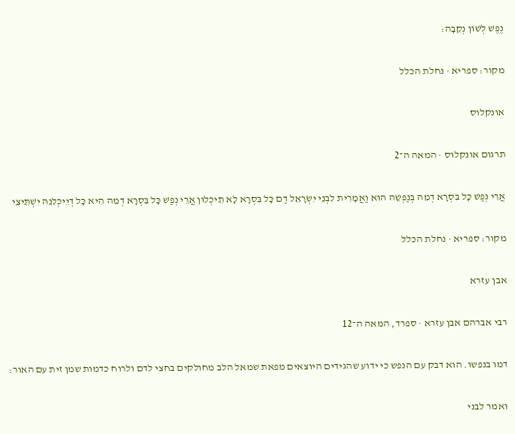נֶפֶשׁ לְשׁוֹן נְקֵבָה:

מקור: ספריא · נחלת הכלל

אונקלוס

תרגום אונקלוס · המאה ה־2

אֲרֵי נְפַשׁ כָּל בִּסְרָא דְמֵהּ בְּנַפְשֵׁהּ הוּא וַאֲמָרִית לִבְנֵי יִשְׂרָאֵל דַם כָּל בִּסְרָא לָא תֵיכְלוּן אֲרֵי נְפַשׁ כָּל בִּסְרָא דְמֵהּ הִיא כָּל דְיֵיכְלִנֵהּ יִשְׁתֵּיצֵי

מקור: ספריא · נחלת הכלל

אבן עזרא

רבי אברהם אבן עזרא · ספרד, המאה ה־12

דמו בנפשו. הוא דבק עם הנפש כי ידוע שהגידים היוצאים מפאת שמאל הלב מחולקים בחצי לדם ולרוח כדמות שמן זית עם האור:

ואמר לבני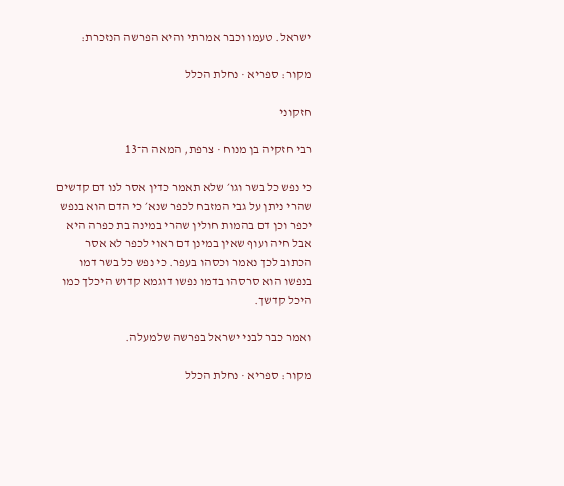ישראל. טעמו וכבר אמרתי והיא הפרשה הנזכרת:

מקור: ספריא · נחלת הכלל

חזקוני

רבי חזקיה בן מנוח · צרפת, המאה ה־13

כי נפש כל בשר וגו׳ שלא תאמר כדין אסר לנו דם קדשים שהרי ניתן על גבי המזבח לכפר שנא׳ כי הדם הוא בנפש יכפר וכן דם בהמות חולין שהרי במינה בת כפרה היא אבל חיה ועוף שאין במינן דם ראוי לכפר לא אסר הכתוב לכך נאמר וכסהו בעפר. כי נפש כל בשר דמו בנפשו הוא סרסהו בדמו נפשו דוגמא קדוש היכלך כמו היכל קדשך.

ואמר כבר לבני ישראל בפרשה שלמעלה.

מקור: ספריא · נחלת הכלל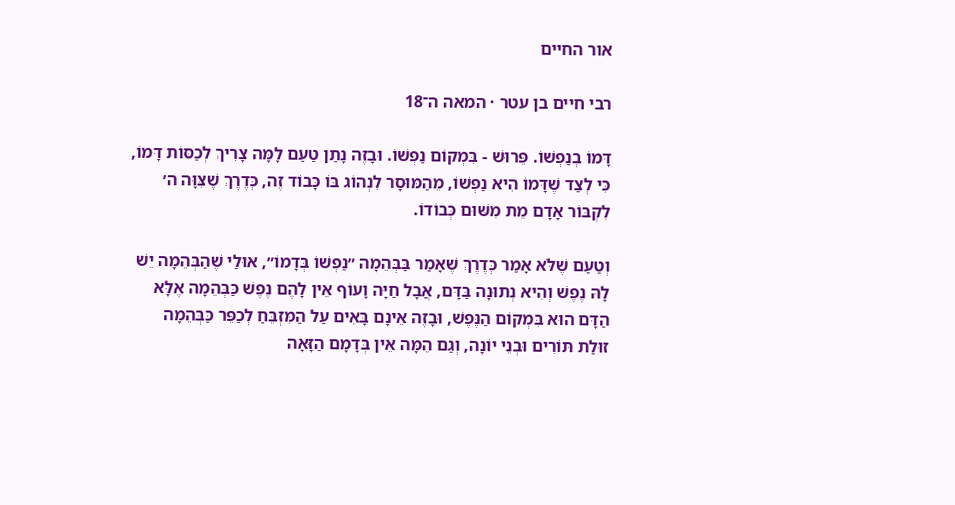אור החיים

רבי חיים בן עטר · המאה ה־18

דָּמוֹ בְנַפְשׁוֹ. פֵּרוּשׁ - בִּמְקוֹם נַפְשׁוֹ. וּבָזֶה נָתַן טַעַם לָמָּה צָרִיךְ לְכַסּוֹת דָּמוֹ, כִּי לְצַד שֶׁדָּמוֹ הִיא נַפְשׁוֹ, מֵהַמּוּסָר לִנְהוֹג בּוֹ כָּבוֹד זֶה, כְּדֶרֶךְ שֶׁצִּוָּה ה׳ לִקְבּוֹר אָדָם מֵת מִשּׁוּם כְּבוֹדוֹ.

וְטַעַם שֶׁלֹּא אָמַר כְּדֶרֶךְ שֶׁאָמַר בַּבְּהֵמָה ״נַפְשׁוֹ בְּדָמוֹ״, אוּלַי שֶׁהַבְּהֵמָה יֵשׁ לָהּ נֶפֶשׁ וְהִיא נְתוּנָה בַּדָּם, אֲבָל חַיָּה וָעוֹף אֵין לָהֶם נֶפֶשׁ כַּבְּהֵמָה אֶלָּא הַדָּם הוּא בִּמְקוֹם הַנֶּפֶשׁ, וּבָזֶה אֵינָם בָּאִים עַל הַמִּזְבֵּחַ לְכַפֵּר כַּבְּהֵמָה זוּלַת תּוֹרִים וּבְנֵי יוֹנָה, וְגַם הֵמָּה אֵין בְּדָמָם הַזָּאָה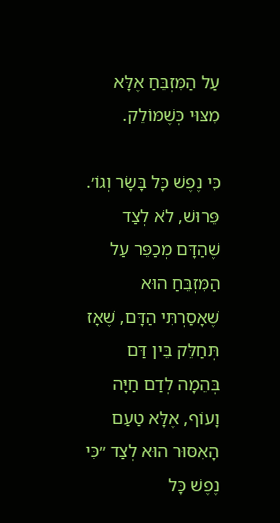עַל הַמִּזְבֵּחַ אֶלָּא מִצּוּי כְּשֶׁמּוֹלֵק.

כִּי נֶפֶשׁ כָּל בָּשָׂר וְגוֹ׳. פֵּרוּשׁ, לֹא לְצַד שֶׁהַדָּם מְכַפֵּר עַל הַמִּזְבֵּחַ הוּא שֶׁאָסַרְתִּי הַדָּם, שֶׁאָז תְּחַלֵּק בֵּין דַּם בְּהֵמָה לְדַם חַיָּה וָעוֹף, אֶלָּא טַעַם הָאִסּוּר הוּא לְצַד ״כִּי נֶפֶשׁ כָּל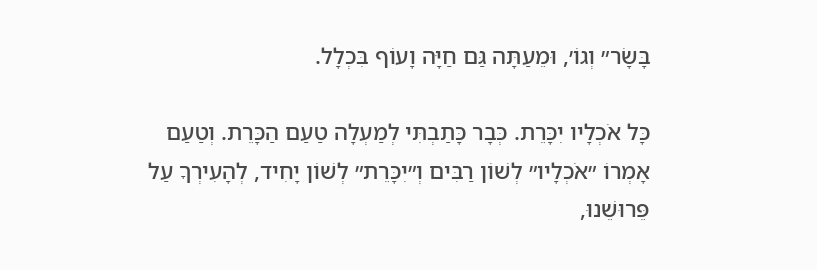בָּשָׂר״ וְגוֹ׳, וּמֵעַתָּה גַּם חַיָּה וָעוֹף בִּכְלָל.

כָּל אֹכְלָיו יִכָּרֵת. כְּבָר כָּתַבְתִּי לְמַעְלָה טַעַם הַכָּרֵת. וְטַעַם אָמְרוֹ ״אֹכְלָיו״ לְשׁוֹן רַבִּים וְ״יִכָּרֵת״ לְשׁוֹן יָחִיד, לְהָעִירְךָ עַל פֵּרוּשֵׁנוּ,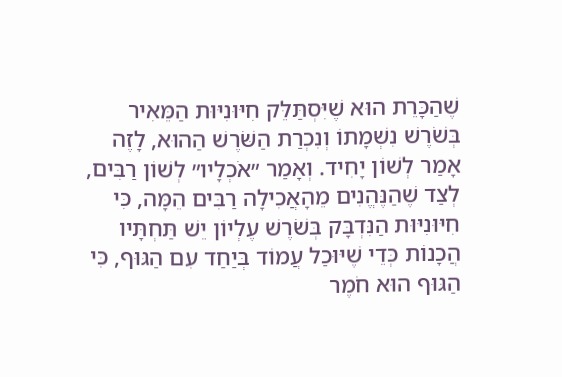שֶׁהַכָּרֵת הוּא שֶׁיִּסְתַּלֵּק חִיּוּנִיּוּת הַמֵּאִיר בְּשֹׁרֶשׁ נִשְׁמָתוֹ וְנִכְרַת הַשֹּׁרֶשׁ הַהוּא, לָזֶה אָמַר לְשׁוֹן יָחִיד. וְאָמַר ״אֹכְלָיו״ לְשׁוֹן רַבִּים, לְצַד שֶׁהַנֶּהֱנִים מֵהָאֲכִילָה רַבִּים הֵמָּה, כִּי חִיּוּנִיּוּת הַנִּדְבָּק בְּשֹׁרֶשׁ עֶלְיוֹן יֵשׁ תַּחְתָּיו הֲכָנוֹת כְּדֵי שֶׁיּוּכַל עֲמוֹד בְּיַחַד עִם הַגּוּף, כִּי הַגּוּף הוּא חֹמֶר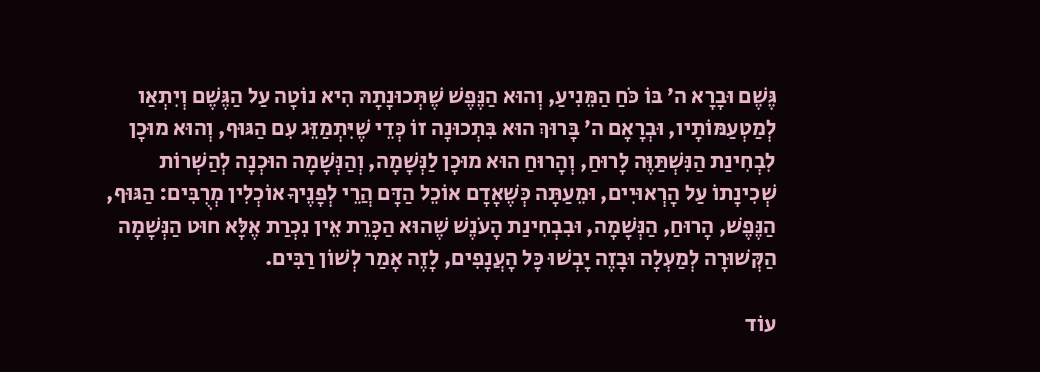גֶּשֶׁם וּבָרָא ה׳ בּוֹ כֹּחַ הַמֵּנִיעַ, וְהוּא הַנֶּפֶשׁ שֶׁתְּכוּנָתָהּ הִיא נוֹטָה עַל הַגֶּשֶׁם וְיִתְאַו לְמַטְעַמּוֹתָיו, וּבְרָאָם ה׳ בָּרוּךְ הוּא בִּתְכוּנָה זוֹ כְּדֵי שֶׁיִּתְמַזֵּג עִם הַגּוּף, וְהוּא מוּכָן לִבְחִינַת הַנִּשְׁתַּוֶּה לָרוּחַ, וְהָרוּחַ הוּא מוּכָן לַנְּשָׁמָה, וְהַנְּשָׁמָה הוּכְנָה לְהַשְׁרוֹת שְׁכִינָתוֹ עַל הָרְאוּיִים, וּמֵעַתָּה כְּשֶׁאָדָם אוֹכֵל הַדָּם הֲרֵי לְפָנֶיךָ אוֹכְלִין מְרֻבִּים: הַגּוּף, הַנֶּפֶשׁ, הָרוּחַ, הַנְּשָׁמָה, וּבִבְחִינַת הָעֹנֶשׁ שֶׁהוּא הַכָּרֵת אֵין נִכְרַת אֶלָּא חוּט הַנְּשָׁמָה הַקְּשׁוּרָה לְמַעְלָה וּבָזֶה יָבְשׁוּ כָּל הָעֲנָפִים, לָזֶה אָמַר לְשׁוֹן רַבִּים.

עוֹד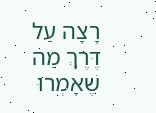רָצָה עַל דֶּרֶךְ מַה שֶׁאָמְרוּ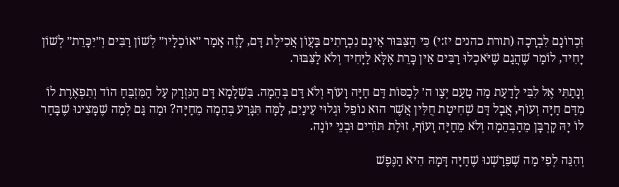זִכְרוֹנָם לִבְרָכָה (תורת כהנים יז:י) כִּי הַצִּבּוּר אֵינָם נִכְרָתִים בַּעֲוֹן אֲכִילַת דָּם, לָזֶה אָמַר ״אוֹכְלָיו״ לְשׁוֹן רַבִּים וְ״יִכָּרֵת״ לְשׁוֹן יָחִיד, לוֹמַר שֶׁהֲגַם שֶׁיֹּאכְלוּ רַבִּים אֵין כָּרֵת אֶלָּא לַיָּחִיד וְלֹא לַצִּבּוּר.

וְנָתַתִּי אֶל לִבִּי לָדַעַת מַה טַעַם יְצַו ה׳ לְכַסּוֹת דַּם חַיָּה וָעוֹף וְלֹא דַּם בְּהֵמָה. בִּשְׁלָמָא דָּם הַנִּזְרָק עַל הַמִּזְבֵּחַ הוֹד וְתִפְאֶרֶת לוֹ מִדַּם חַיָּה וְעוֹף, אֲבָל דַּם שְׁחִיטַת חֻלִּין אֲשֶׁר הוּא נוֹפֵל וּגְלוּי עֵינַיִם, לָמָּה תִּגָּרַע בְּהֵמָה מֵחַיָּה? וּמַה גַּם לְמַה שֶׁמָּצִינוּ שֶׁבָּחַר לוֹ יָהּ קָרְבָּן מֵהַבְּהֵמָה וְלֹא מֵחַיָּה וָעוֹף, זוּלַת תּוֹרִים וּבְנֵי יוֹנָה.

וְהִנֵּה לְפִי מַה שֶׁפֵּרַשְׁנוּ שֶׁחַיָּה דָּמָהּ הִיא הַנֶּפֶשׁ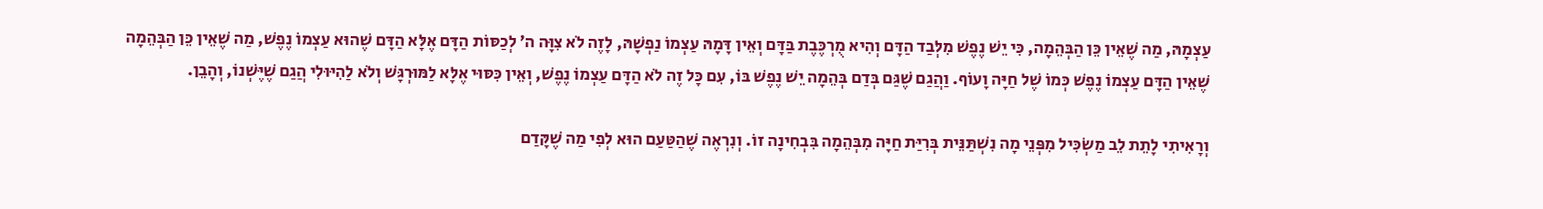עַצְמָהּ, מַה שֶׁאֵין כֵּן הַבְּהֵמָה, כִּי יֵשׁ נֶפֶשׁ מִלְּבַד הַדָּם וְהִיא מֻרְכֶּבֶת בַּדָּם וְאֵין דָּמָהּ עַצְמוֹ נַפְשָׁהּ, לָזֶה לֹא צִוָּה ה׳ לְכַסּוֹת הַדָּם אֶלָּא הַדָּם שֶׁהוּא עַצְמוֹ נֶפֶשׁ, מַה שֶׁאֵין כֵּן הַבְּהֵמָה שֶׁאֵין הַדָּם עַצְמוֹ נֶפֶשׁ כְּמוֹ שֶׁל חַיָּה וָעוֹף. וַהֲגַם שֶׁגַּם בְּדַם בְּהֵמָה יֵשׁ נֶפֶשׁ בּוֹ, עִם כָּל זֶה לֹא הַדָּם עַצְמוֹ נֶפֶשׁ, וְאֵין כִּסּוּי אֶלָּא לַמּוּרְגָּשׁ וְלֹא לַהִיּוּלִי הֲגַם שֶׁיֶּשְׁנוֹ, וְהָבֵן.

וְרָאִיתִי לָתֵת לֵב מַשְׂכִּיל מִפְּנֵי מָה נִשְׁתַּנֵּית בְּרִיַּת חַיָּה מִבְּהֵמָה בִּבְחִינָה זוֹ. וְנִרְאֶה שֶׁהַטַּעַם הוּא לְפִי מַה שֶׁקָּדַם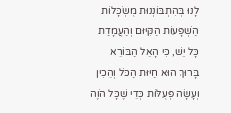לָנוּ בְּהִתְבּוֹנְנוּת מֻשְׂכָּלוֹת הַשְׁפָּעוֹת הַקִּיּוּם וְהַעֲמָדַת כָּל יֵשׁ, כִּי הָאֵל הַבּוֹרֵא בָּרוּךְ הוּא חַיּוּת הַכֹּל וְהֵכִין וְעָשָׂה פְּעֻלּוֹת כְּדֵי שֶׁכָּל הֹוֶה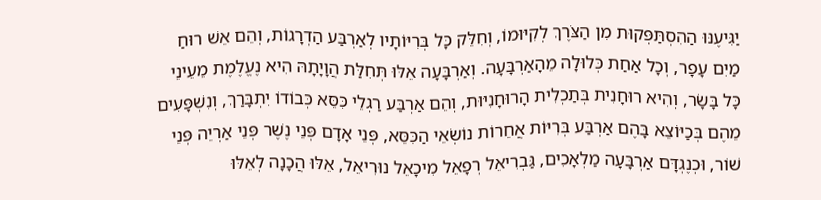יַגִּיעֶנּוּ הַהִסְתַּפְּקוּת מִן הַצֹּרֶךְ לְקִיּוּמוֹ, וְחִלֵּק כָּל בְּרִיּוֹתָיו לְאַרְבַּע הַדְרָגוֹת, וְהֵם אֵשׁ רוּחַ מַיִם עָפָר, וְכָל אַחַת כְּלוּלָה מֵהָאַרְבָּעָה. וְאַרְבָּעָה אֵלּוּ תְּחִלַּת הֲוָיָתָהּ הִיא נֶעֱלֶמֶת מֵעֵינֵי כָּל בָּשָׂר, וְהִיא רוּחָנִית בְּתַכְלִית הָרוּחָנִיּוּת, וְהֵם אַרְבַּע רַגְלֵי כִּסֵּא כְּבוֹדוֹ יִתְבָּרַךְ, וְנִשְׁפָּעִים מֵהֶם בְּכַיּוֹצֵא בָּהֶם אַרְבַּע בְּרִיּוֹת אֲחֵרוֹת נוֹשְׂאֵי הַכִּסֵּא, פְּנֵי אָדָם פְּנֵי נֶשֶׁר פְּנֵי אַרְיֵה פְּנֵי שׁוֹר, וּכְנֶגְדָּם אַרְבָּעָה מַלְאָכִים, גַּבְרִיאֵל רְפָאֵל מִיכָאֵל נוּרִיאֵל, אֵלּוּ הֲכָנָה לְאֵלּוּ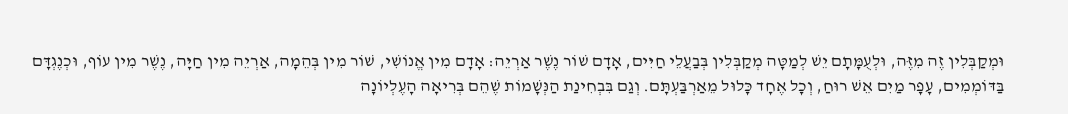וּמְקַבְּלִין זֶה מִזֶּה, וּלְעֻמָּתָם יֵשׁ לְמַטָּה מְקַבְּלִין בְּבַעֲלֵי חַיִּים, אָדָם שׁוֹר נֶשֶׁר אַרְיֵה: אָדָם מִין אֱנוֹשִׁי, שׁוֹר מִין בְּהֵמָה, אַרְיֵה מִין חַיָּה, נֶשֶׁר מִין עוֹף, וּכְנֶגְדָּם בַּדּוֹמְמִים, עָפָר מַיִם אֵשׁ רוּחַ, וְכָל אֶחָד כָּלוּל מֵאַרְבַּעְתָּם. וְגַם בִּבְחִינַת הַנְּשָׁמוֹת שֶׁהֵם בְּרִיאָה הָעֶלְיוֹנָה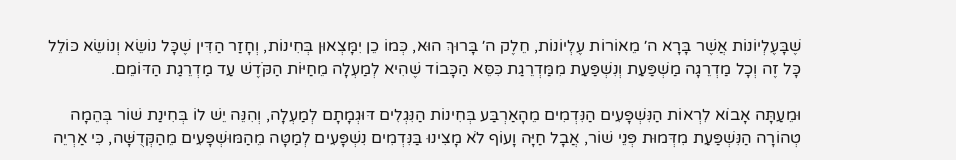שֶׁבָּעֶלְיוֹנוֹת אֲשֶׁר בָּרָא ה׳ מֵאוֹרוֹת עֶלְיוֹנוֹת, חֵלֶק ה׳ בָּרוּךְ הוּא, כְּמוֹ כֵן יִמָּצְאוּן בְּחִינוֹת, וְחָזַר הַדִּין שֶׁכָּל נוֹשֵׂא וְנוֹשֵׂא כּוֹלֵל כָּל זֶה וְכָל מַדְרֵגָה מַשְׁפַּעַת וְנִשְׁפַּעַת מִמַּדְרֵגַת כִּסֵּא הַכָּבוֹד שֶׁהִיא לְמַעְלָה מֵחַיּוֹת הַקֹּדֶשׁ עַד מַדְרֵגַת הַדּוֹמֵם.

וּמֵעַתָּה אָבוֹא לִרְאוֹת הַנִּשְׁפָּעִים הַנִּדְמִים מֵהָאַרְבַּע בְּחִינוֹת הַנִּגְלִים דּוּגְמָתָם לְמַעְלָה, וְהִנֵּה יֵשׁ לוֹ בְּחִינַת שׁוֹר בְּהֵמָה טְהוֹרָה הַנִּשְׁפַּעַת מִדְּמוּת פְּנֵי שׁוֹר, אֲבָל חַיָּה וָעוֹף לֹא מָצִינוּ בַּנִּדְמִים נִשְׁפָּעִים לְמַטָּה מֵהַמּוּשְׁפָּעִים מֵהַקְּדֻשָּׁה, כִּי אַרְיֵה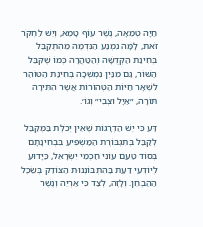חַיָּה טְמֵאָה, נֶשֶׁר עוֹף טָמֵא, וְיֵשׁ לַחְקֹר זֹאת, לָמָּה נִמְנַע הַנִּדְמֶה מֵהִתְקַבֵּל בְּחִינַת הַקְּדֻשָּׁה וְהַטַּהֲרָה כְּמוֹ שֶׁקִּבֵּל הַשּׁוֹר, גַּם מִנַּיִן נִמְשְׁכָה בְּחִינַת הַטּוֹהַר לִשְׁאָר חַיּוֹת הַטְּהוֹרוֹת אֲשֶׁר הִתִּירָה תּוֹרָה, ״אַיָּל וּצְבִי״ וְגוֹ׳.

דַּע כִּי יֵשׁ הַדְרָגוֹת שֶׁאֵין יְכֹלֶת בַּמְּקַבֵּל לְקַבֵּל בְּתִגְבּוֹרֶת הַמַּשְׁפִּיעַ בִּבְחִינָתָם בְּסוֹד טַעַם עוֹנִי חַכְמֵי יִשְׂרָאֵל, כַּיָּדוּעַ לְיוֹדְעֵי דַעַת בַּהִתְבּוֹנְנוּת הַצּוֹדֵק בְּשֵׂכֶל הַהַבְחֵן. וְלָזֶה, לְצַד כִּי אַרְיֵה וְנֶשֶׁר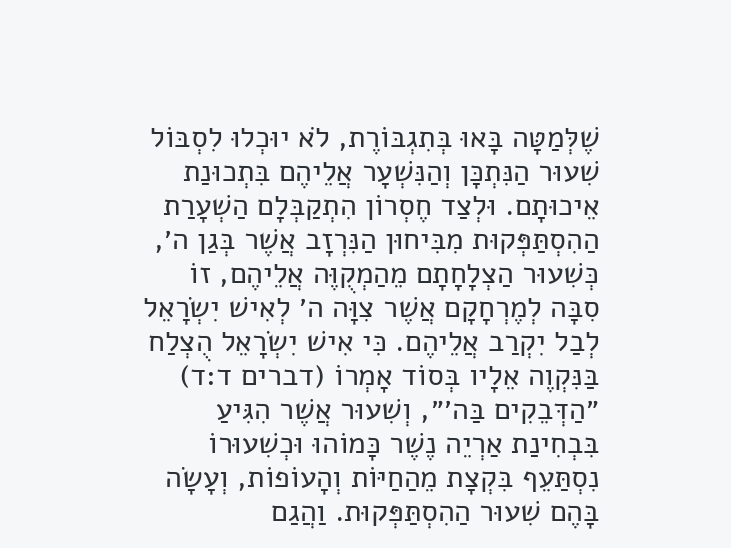שֶׁלְּמַטָּה בָּאוּ בְּתִגְבּוֹרֶת, לֹא יוּכְלוּ לִסְבּוֹל שִׁעוּר הַנִּתְכָּן וְהַנִּשְׁעָר אֲלֵיהֶם בִּתְכוּנַת אֵיכוּתָם. וּלְצַד חֶסְרוֹן הִתְקַבְּלָם הַשְׁעָרַת הַהִסְתַּפְּקוּת מִבִּיחוּן הַנִּרְזָב אֲשֶׁר בְּגַן ה׳, כְּשִׁעוּר הַצְלָחָתָם מֵהַמְקֻוֶּה אֲלֵיהֶם, זוֹ סִבָּה לְמֶרְחָקָם אֲשֶׁר צִוָּה ה׳ לְאִישׁ יִשְׂרָאֵל לְבַל יִקְרַב אֲלֵיהֶם. כִּי אִישׁ יִשְׂרָאֵל הֻצְלַח בַּנִּקְוֶה אֵלָיו בְּסוֹד אָמְרוֹ (דברים ד:ד) ״הַדְּבֵקִים בַּה׳״, וְשִׁעוּר אֲשֶׁר הִגִּיעַ בִּבְחִינַת אַרְיֵה נֶשֶׁר כָּמוֹהוּ וּכְשִׁעוּרוֹ נִסְתַּעֵף בִּקְצָת מֵהַחַיּוֹת וְהָעוֹפוֹת, וְעָשָׂה בָּהֶם שִׁעוּר הַהִסְתַּפְּקוּת. וַהֲגַם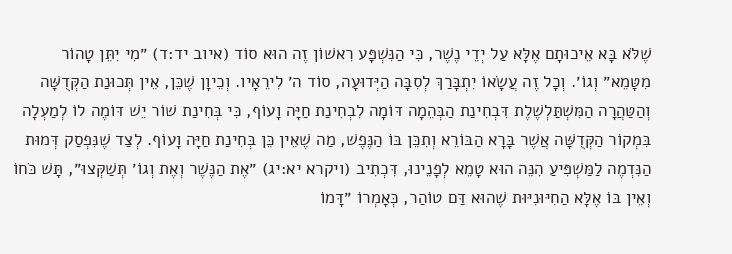שֶׁלֹּא בָּא אֵיכוּתָם אֶלָּא עַל יְדֵי נֶשֶׁר, כִּי הַנִּשְׁפָּע רִאשׁוֹן זֶה הוּא סוֹד (איוב יד:ד) ״מִי יִתֵּן טָהוֹר מִטָּמֵא״ וְגוֹ׳. וְכָל זֶה עֲשָׂאוֹ יִתְבָּרַךְ לְסִבָּה הַיְּדוּעָה, סוֹד ה׳ לִירֵאָיו. וְכֵיוָן שֶׁכֵּן, אֵין תְּכוּנַת הַקְּדֻשָּׁה וְהַטַּהֲרָה הַמִּשְׁתַּלְשֶׁלֶת דִּבְחִינַת הַבְּהֵמָה דּוֹמָה לִבְחִינַת חַיָּה וָעוֹף, כִּי בְּחִינַת שׁוֹר יֵשׁ דּוֹמֶה לוֹ לְמַעְלָה בִּמְקוֹר הַקְּדֻשָּׁה אֲשֶׁר בָּרָא הַבּוֹרֵא וְתִכֵּן בּוֹ הַנֶּפֶשׁ, מַה שֶׁאֵין כֵּן בְּחִינַת חַיָּה וָעוֹף. לְצַד שֶׁנִּפְסַק דְּמוּת הַנִּדְמֶה לַמַּשְׁפִּיעַ הִנֵּה הוּא טָמֵא לְפָנֵינוּ, דִּכְתִיב (ויקרא יא:יג) ״אֶת הַנֶּשֶׁר וְאֶת וְגוֹ׳ תְּשַׁקְּצוּ״, תָּשׁ כֹּחוֹ וְאֵין בּוֹ אֶלָּא הַחִיּוּנִיּוּת שֶׁהוּא דַּם טוֹהַר, כְּאָמְרוֹ ״דָּמוֹ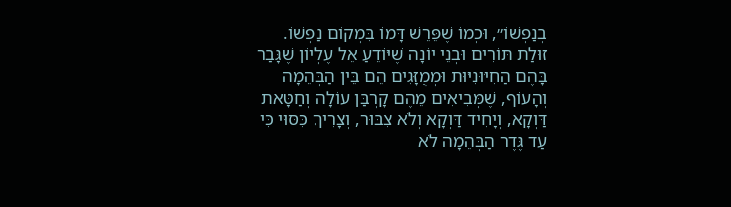בְנַפְשׁוֹ״, וּכְמוֹ שֶׁפֵּרֵשׁ דָּמוֹ בִּמְקוֹם נַפְשׁוֹ. זוּלַת תּוֹרִים וּבְנֵי יוֹנָה שֶׁיּוֹדֵעַ אֵל עֶלְיוֹן שֶׁגָּבַר בָּהֶם הַחִיּוּנִיּוּת וּמְמֻזָּגִים הֵם בֵּין הַבְּהֵמָה וְהָעוֹף, שֶׁמְּבִיאִים מֵהֶם קָרְבַּן עוֹלָה וְחַטָּאת דַּוְקָא, וְיָחִיד דַּוְקָא וְלֹא צִבּוּר, וְצָרִיךְ כִּסּוּי כִּי עַד גֶּדֶר הַבְּהֵמָה לֹא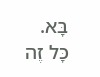בָּא. כָּל זֶה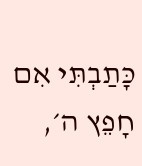כָּתַבְתִּי אִם חָפֵץ ה׳,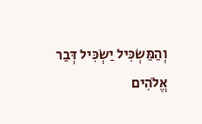וְהַמַּשְׂכִּיל יַשְׂכִּיל דְּבַר אֱלֹהִים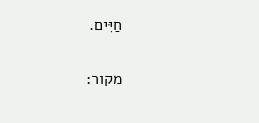חַיִּים.

מקור: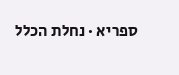ספריא · נחלת הכלל